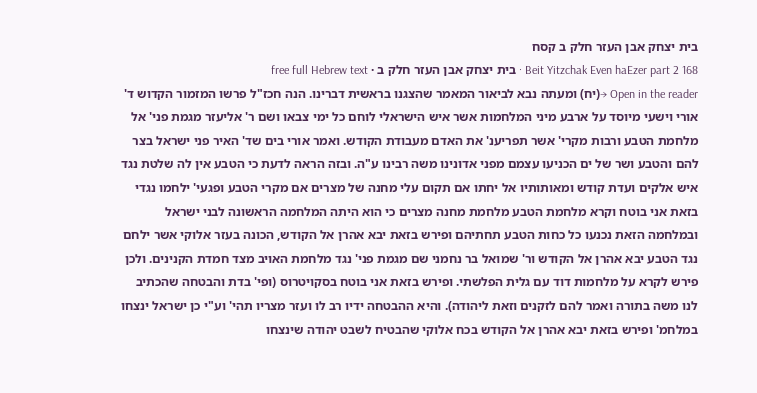בית יצחק אבן העזר חלק ב קסח
Beit Yitzchak Even haEzer part 2 168 · בית יצחק אבן העזר חלק ב · free full Hebrew text
Open in the reader →(יח) ומעתה נבא לביאור המאמר שהצגנו בראשית דברינו. הנה חכז"ל פרשו המזמור הקדוש ד' אורי וישעי מיוסד על ארבע מיני המלחמות אשר איש הישראלי לוחם כל ימי צבאו ושם ר' אליעזר מגמת פני' אל מלחמת הטבע ורבות מקרי' אשר תפריענ' את האדם מעבודת הקודש. ואמר אורי בים שד' האיר פני ישראל בצר להם והטבע ושר של ים הכניעו עצמם מפני אדונינו משה רבינו ע"ה. ובזה הראה לדעת כי הטבע אין לה שלטת נגד איש אלקים ועדת קודש ומאותותיו אל יחתו אם תקום עלי מחנה של מצרים אם מקרי הטבע ופגעי' ילחמו נגדי בזאת אני בוטח וקרא מלחמת הטבע מלחמת מחנה מצרים כי הוא היתה המלחמה הראשונה לבני ישראל ובמלחמה הזאת נכנעו כל כחות הטבע תחתיהם ופירש בזאת יבא אהרן אל הקודש, הכונה בעזר אלוקי אשר ילחם נגד הטבע יבא אהרן אל הקודש ור' שמואל בר נחמני שם מגמת פני' נגד מלחמת האויב מצד חמדת הקנינים. ולכן פירש לקרא על מלחמות דוד עם גלית הפלשתי. ופירש בזאת אני בוטח בסקויטרוס (ופי' בדת והבטחה שהכתיב לנו משה בתורה ואמר להם לזקנים וזאת ליהודה). והיא ההבטחה ידיו רב לו ועזר מצריו תהי' וע"י כן ישראל ינצחו במלחמ' ופירש בזאת יבא אהרן אל הקודש בכח אלוקי שהבטיח לשבט יהודה שינצחו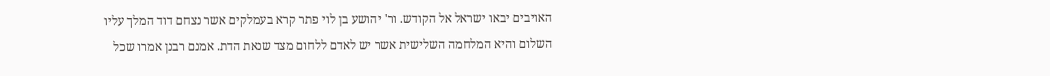האויבים יבאו ישראל אל הקודש. ור' יהושע בן לוי פתר קרא בעמלקים אשר נצחם דוד המלך עליו השלום והיא המלחמה השלישית אשר יש לאדם ללחום מצד שנאת הדת. אמנם רבנן אמרו שכל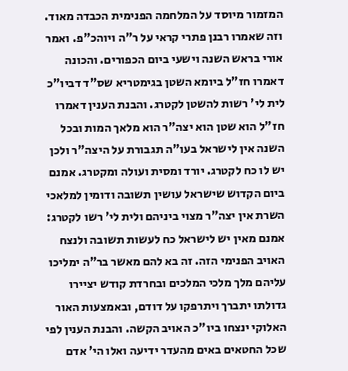המזמור מיוסד על המלחמה הפנימית הכבדה מאוד. וזה שאמרו רבנן פתרי קראי על ר"ה ויוהכ"פ. ואמר אורי בראש השנה וישעי ביום הכפורים. והכונה דאמרו חז"ל ביומא השטן בגימטריא שס"ד דביו"כ לית לי' רשות להשטן לקטרג. והבנת הענין דאמרו חז"ל הוא שטן הוא יצה"ר הוא מלאך המות ובכל השנה אין לישראל בעו"ה תגבורת על היצה"ר ולכן יש לו כח לקטרג. יורד ומסית ועולה ומקטרג. אמנם ביום הקדוש שישראל עושין תשובה ודומין למלאכי השרת אין יצה"ר מצוי ביניהם ולית לי' רשו לקטרג: אמנם מאין יש לישראל כח לעשות תשובה ולנצח האויב הפנימי הזה. זה בא להם מאשר בר"ה ימליכו עליהם מלך מלכי המלכים ובחרדת קודש יציירו גדולתו יתברך ויתרפקו על דודם, ובאמצעות האור האלוקי ינצחו ביו"כ האויב הקשה. והבנת הענין לפי שכל החטאים באים מהעדר ידיעה ואלו הי' אדם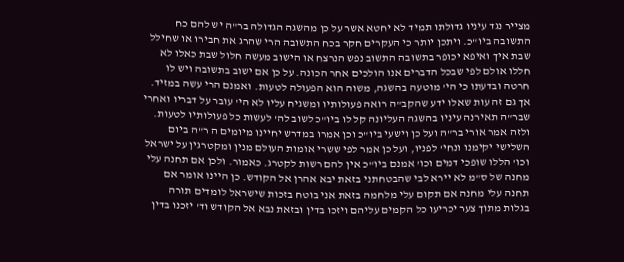מצייר נגד עיניו גדולתו תמיד לא יחטא אשר על כן מהשגה הגדולה בר"ה יש להם כח התשובה ביו"כ. ויתכן יותר כי העקרים חקר בכח התשובה הרי שהרג את חבירו או שחילל שבת איך ואיפא יכופר בתשובה התשוב נפש הנרצח או הישוב מעשה חלול שבת כאלו לא חללו אולם לפי שבכל הדברים אנו הולכים אחר הכונה. על כן אם ישוב בתשובה ויש לו חרטה ובדעתו כי הי' מוטעה בהשגה, משוה הוא הפעולה לטעות. ואמנם הרי עשה במזיד. אך גם זה עות שאלו ידע שהקב"ה רואה פעולותיו ומשגיח עליו לא הי' עובר על דבריו ואחרי שבר"ה תאירנה עיניו בהשגה העליונה קל לו ביו"כ לשוב לה' לעשות כל פעולותיו לטעות. ולזה אמר אורי בר"ה ועל כן וישעי ביו"כ וכן אמרו במדרש יחיינו מיומים ה ר"ה ביום השלישי יקימנו ונחי' לפניו, ועל כן אמר לפי ששרי אומות העולם מנין ומקטרגין על ישראל וכו' הללו שופכי דמים וכו' אמנם ביו"כ אין להם רשות לקטרג. כאמור. ולכן אם תחנה עלי מחנה של ס"מ לא יירא לבי שהבטחתני בזאת יבא אהרן אל הקודש. כן היינו אומר אם תחנה עלי מחנה אם תקום עלי מלחמה בזאת אני בוטח בזכות שישראל לומדים תורה בגלות מתוך צער יכריעו כל הקמים עליהם ויזכו בדין ובזאת נבא אל הקודש וד' יזכנו בדין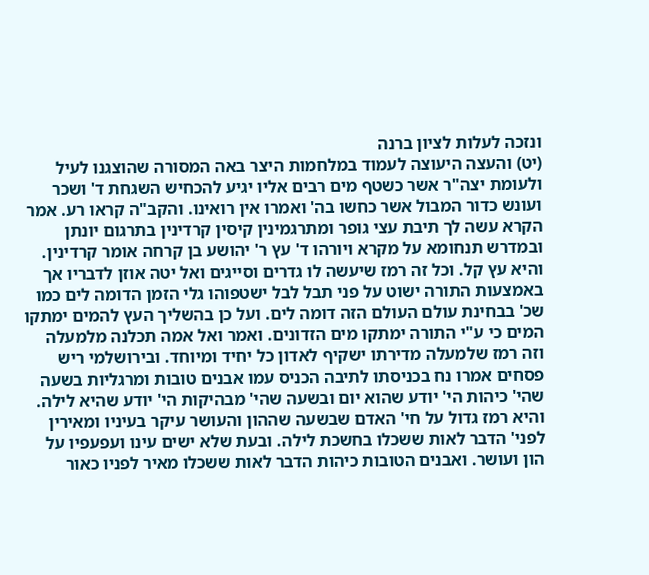ונזכה לעלות לציון ברנה
(יט) והעצה היעוצה לעמוד במלחמות היצר באה המסורה שהוצגנו לעיל ולעומת יצה"ר אשר כשטף מים רבים אליו יגיע להכחיש השגחת ד' ושכר ועונש כדור המבול אשר כחשו בה' ואמרו אין רואינו. והקב"ה קראו רע. אמר הקרא עשה לך תיבת עצי גופר ומתרגמינין קיסין קרדינין בתרגום יונתן ובמדרש תנחומא על מקרא ויורהו ד' עץ ר' יהושע בן קרחה אומר קרדינין. והיא עץ קל. וכל זה רמז שיעשה לו גדרים וסייגים ואל יטה אוזן לדבריו אך באמצעות התורה ישוט על פני תבל לבל ישטפוהו גלי הזמן הדומה לים כמו שכ' בבחינת עולם העולם הזה דומה לים. ועל כן בהשליך העץ להמים ימתקו המים כי ע"י התורה ימתקו מים הזדונים. ואמר ואל אמה תכלנה מלמעלה וזה רמז שלמעלה מדירתו ישקיף לאדון כל יחיד ומיוחד. ובירושלמי ריש פסחים אמרו נח בכניסתו לתיבה הכניס עמו אבנים טובות ומרגליות בשעה שהי' כיהות הי' יודע שהוא יום ובשעה שהי' מבהיקות הי' יודע שהיא לילה. והיא רמז גדול על חי' האדם שבשעה שההון והעושר עיקר בעיניו ומאירין לפני' הדבר לאות ששכלו בחשכת לילה. ובעת שלא ישים עינו ועפעפיו על הון ועושר. ואבנים הטובות כיהות הדבר לאות ששכלו מאיר לפניו כאור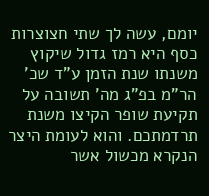יומם, עשה לך שתי חצוצרות כסף היא רמז גדול שיקוץ משנתו שנת הזמן ע"ד שכ' הר"מ בפ"ג מה' תשובה על תקיעת שופר הקיצו משנת תרדמתכם. והוא לעומת היצר הנקרא מכשול אשר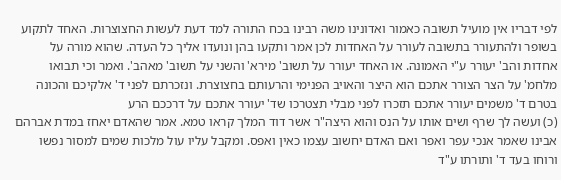לפי דבריו אין מועיל תשובה כאמור ואדונינו משה רבינו בכח התורה למד דעת לעשות החצוצרות. האחד לתקוע בשופר ולהתעורר בתשובה לעורר על האחדות לכן אמר ותקעו בהן ונועדו אליך כל העדה. שהוא מורה על אחדות והב' יעורר ע"י האמונה. או האחד יעורר על תשוב' מירא' והשני על תשוב' מאהב'. ואמר וכי תבואו מלחמ' על הצר הצורר אתכם הוא היצר והאויב הפנימי והרעותם בחצוצרת. ונזכרתם לפני ד' אלקיכם והכונה בטרם ד' משמים יעורר אתכם תזכרו לפני מבלי תצטרכו שד' יעורר אתכם על דרככם הרע
(כ) ועשה לך שרף ושים אותו על הנס והוא היצה"ר אשר דוד המלך קראו טמא. אמר שהאדם יאחז במדת אברהם אבינו שאמר אנכי עפר ואפר ואם האדם יחשוב עצמו כאין ואפס. ומקבל עליו עול מלכות שמים למסור נפשו ורוחו בעד ד' ותורתו ע"ד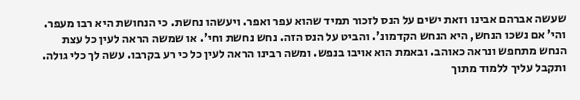שעשה אברהם אבינו וזאת ישים על הנס לזכור תמיד שהוא עפר ואפר. ויעשהו נחשת. כי הנחושת היא רבו מעפר. והי' אם נשכו הנחש, היא הנחש הקדמונ'. והביט על הנס הזה. נחש נחשת וחי'. או שמשה הראה לעין כל עצת הנחש מתחפש ונראה כאוהב. ובאמת הוא אויבו בנפש. ומשה רבינו הראה לעין כל כי רע בקרבו. עשה לך כלי גולה. ותקבל עליך ללמוד מתוך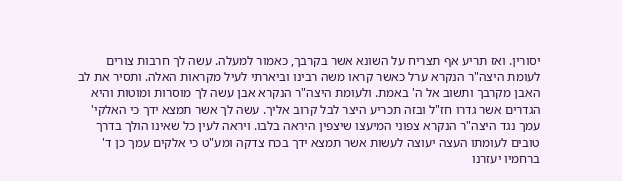יסורין. ואז תריע אף תצריח על השונא אשר בקרבך, כאמור למעלה. עשה לך חרבות צורים לעומת היצה"ר הנקרא ערל כאשר קראו משה רבינו וביארתי לעיל מקראות האלה. ותסיר את לב האבן מקרבך ותשוב אל ה' באמת. ולעומת היצה"ר הנקרא אבן עשה לך מוסרות ומוטות והיא הגדרים אשר גדרו חז"ל ובזה תכריע היצר לבל קרוב אליך. עשה לך אשר תמצא ידך כי האלקי' עמך נגד היצה"ר הנקרא צפוני המיעצו שיצפין היראה בלבו. ויראה לעין כל שאינו הולך בדרך טובים לעומתו העצה יעוצה לעשות אשר תמצא ידך בכח צדקה ומע"ט כי אלקים עמך כן ד' ברחמיו יעזרנו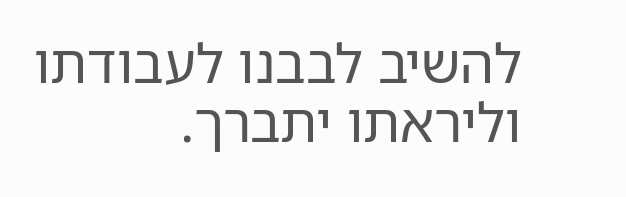להשיב לבבנו לעבודתו וליראתו יתברך.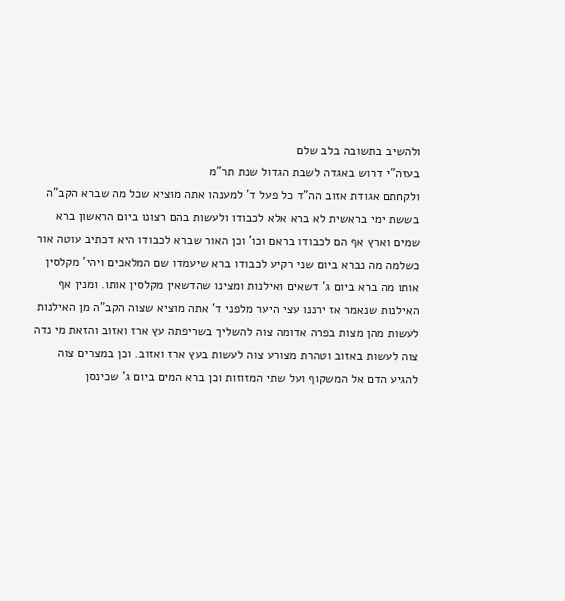ולהשיב בתשובה בלב שלם
בעזה"י דרוש באגדה לשבת הגדול שנת תר"מ
ולקחתם אגודת אזוב הה"ד כל פעל ד' למענהו אתה מוציא שכל מה שברא הקב"ה בששת ימי בראשית לא ברא אלא לכבודו ולעשות בהם רצונו ביום הראשון ברא שמים וארץ אף הם לכבודו בראם וכו' וכן האור שברא לכבודו היא דכתיב עוטה אור כשלמה מה נברא ביום שני רקיע לכבודו ברא שיעמדו שם המלאכים ויהי' מקלסין אותו מה ברא ביום ג' דשאים ואילנות ומצינו שהדשאין מקלסין אותו. ומנין אף האילנות שנאמר אז ירננו עצי היער מלפני ד' אתה מוציא שצוה הקב"ה מן האילנות לעשות מהן מצות בפרה אדומה צוה להשליך בשריפתה עץ ארז ואזוב והזאת מי נדה צוה לעשות באזוב וטהרת מצורע צוה לעשות בעץ ארז ואזוב. וכן במצרים צוה להגיע הדם אל המשקוף ועל שתי המזוזות וכן ברא המים ביום ג' שכינסן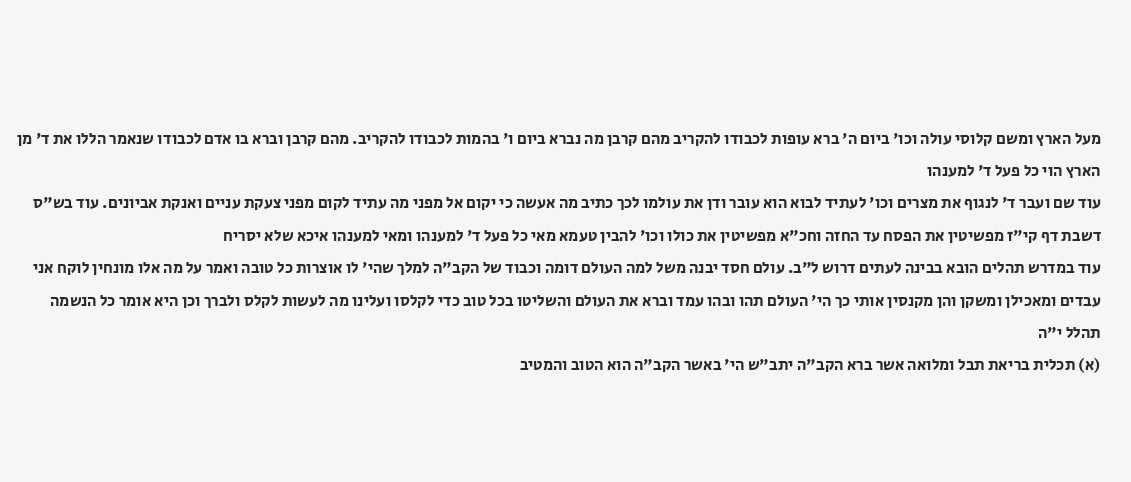מעל הארץ ומשם קלוסי עולה וכו' ביום ה' ברא עופות לכבודו להקריב מהם קרבן מה נברא ביום ו' בהמות לכבודו להקריב. מהם קרבן וברא בו אדם לכבודו שנאמר הללו את ד' מן הארץ הוי כל פעל ד' למענהו
עוד שם ועבר ד' לנגוף את מצרים וכו' לעתיד לבוא הוא עובר ודן את עולמו לכך כתיב מה אעשה כי יקום אל מפני מה עתיד לקום מפני צעקת עניים ואנקת אביונים. עוד בש"ס דשבת דף קי"ז מפשיטין את הפסח עד החזה וחכ"א מפשיטין את כולו וכו' להבין טעמא מאי כל פעל ד' למענהו ומאי למענהו איכא שלא יסריח
עוד במדרש תהלים הובא בבינה לעתים דרוש ל"ב. עולם חסד יבנה משל למה העולם דומה וכבוד של הקב"ה למלך שהי' לו אוצרות כל טובה ואמר על מה אלו מונחין לוקח אני עבדים ומאכילן ומשקן והן מקנסין אותי כך הי' העולם תהו ובהו עמד וברא את העולם והשליטו בכל טוב כדי לקלסו ועלינו מה לעשות לקלס ולברך וכן היא אומר כל הנשמה תהלל י"ה
(א) תכלית בריאת תבל ומלואה אשר ברא הקב"ה יתב"ש הי' באשר הקב"ה הוא הטוב והמטיב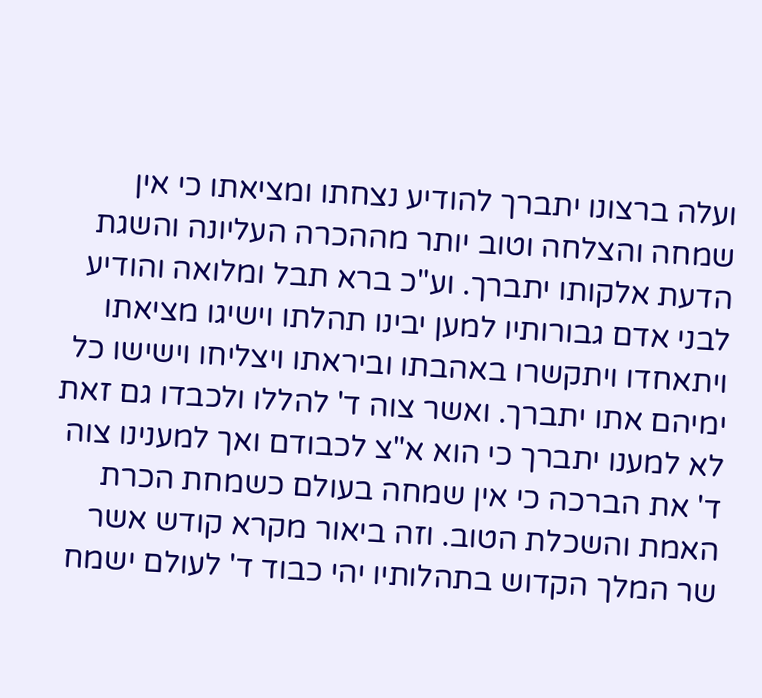ועלה ברצונו יתברך להודיע נצחתו ומציאתו כי אין שמחה והצלחה וטוב יותר מההכרה העליונה והשגת הדעת אלקותו יתברך. וע"כ ברא תבל ומלואה והודיע לבני אדם גבורותיו למען יבינו תהלתו וישיגו מציאתו ויתאחדו ויתקשרו באהבתו וביראתו ויצליחו וישישו כל ימיהם אתו יתברך. ואשר צוה ד' להללו ולכבדו גם זאת לא למענו יתברך כי הוא א"צ לכבודם ואך למענינו צוה ד' את הברכה כי אין שמחה בעולם כשמחת הכרת האמת והשכלת הטוב. וזה ביאור מקרא קודש אשר שר המלך הקדוש בתהלותיו יהי כבוד ד' לעולם ישמח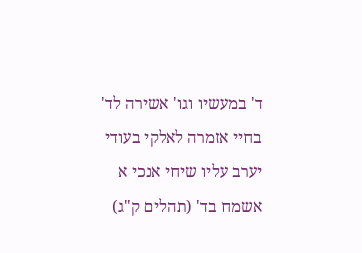ד' במעשיו וגו' אשירה לד' בחיי אזמרה לאלקי בעודי יערב עליו שיחי אנכי א אשמח בד' (תהלים ק"ג)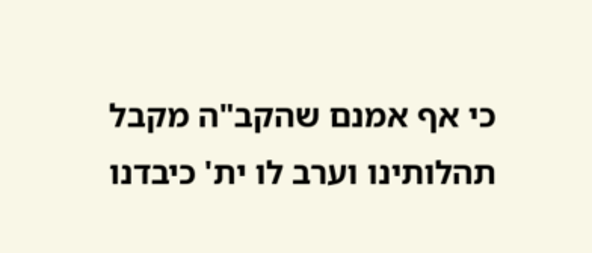כי אף אמנם שהקב"ה מקבל תהלותינו וערב לו ית' כיבדנו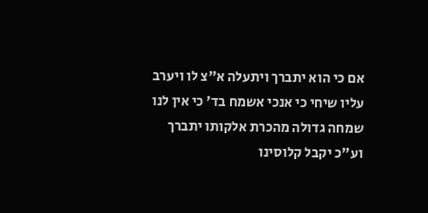אם כי הוא יתברך ויתעלה א"צ לו ויערב עליו שיחי כי אנכי אשמח בד' כי אין לנו שמחה גדולה מהכרת אלקותו יתברך וע"כ יקבל קלוסינו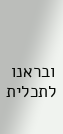ובראנו לתכלית